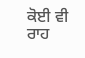ਕੋਈ ਵੀ ਰਾਹ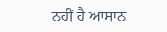ਨਹੀਂ ਹੈ ਆਸਾਨ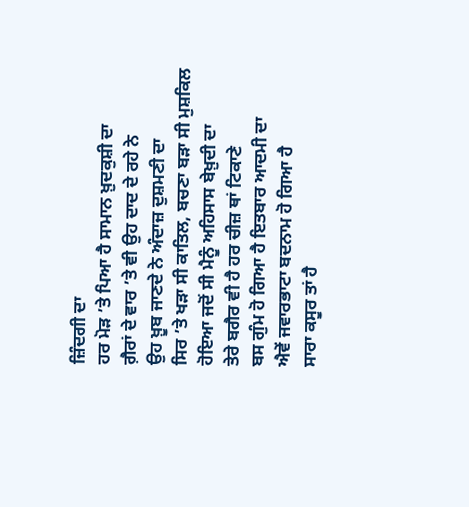ਜ਼ਿੰਦਗੀ ਦਾ
ਹਰ ਮੋੜ ’ਤੇ ਪਿਆ ਹੈ ਸਾਮਾਨ ਖ਼ੁਦਕੁਸ਼ੀ ਦਾ
ਗ਼ੈਰਾਂ ਦੇ ਵਾਰ ’ਤੇ ਵੀ ਉਹ ਦਾਦ ਦੇ ਰਹੇ ਨੇ
ਉਹ ਖ਼ੂਬ ਜਾਣਦੇ ਨੇ ਅੰਦਾਜ਼ ਦੁਸ਼ਮਣੀ ਦਾ
ਸਿਰ ’ਤੇ ਖੜਾ ਸੀ ਕਾਤਿਲ, ਬਚਣਾ ਬੜਾ ਸੀ ਮੁਸ਼ਕਿਲ
ਹੋਇਆ ਜਦੋਂ ਸੀ ਮੈਨੂੰ ਅਹਿਸਾਸ ਬੇਖ਼ੁਦੀ ਦਾ
ਤੇਰੇ ਬਗੈਰ ਵੀ ਹੈ ਹਰ ਚੀਜ਼ ਥਾਂ ਟਿਕਾਣੇ
ਬਸ ਗੁੰਮ ਹੋ ਗਿਆ ਹੈ ਇਤਬਾਰ ਆਦਮੀ ਦਾ
ਐਵੇਂ ਜਵਾਰਭਾਟਾ ਬਦਨਾਮ ਹੋ ਗਿਆ ਹੈ
ਸਾਰਾ ਕਸੂਰ ਤਾਂ ਹੈ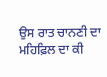ਉਸ ਰਾਤ ਚਾਨਣੀ ਦਾ
ਮਹਿਫ਼ਿਲ ਦਾ ਕੀ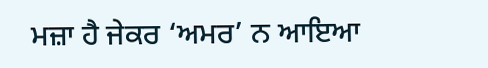ਮਜ਼ਾ ਹੈ ਜੇਕਰ ‘ਅਮਰ’ ਨ ਆਇਆ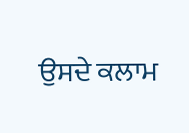ਉਸਦੇ ਕਲਾਮ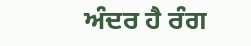ਅੰਦਰ ਹੈ ਰੰਗ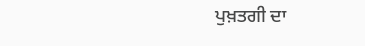ਪੁਖ਼ਤਗੀ ਦਾ